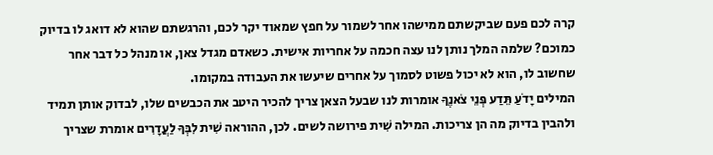קרה לכם פעם שביקשתם ממישהו אחר לשמור על חפץ שמאוד יקר לכם, והרגשתם שהוא לא דואג לו בדיוק כמוכם? שלמה המלך נותן לנו עצה חכמה על אחריות אישית. כשאדם מגדל צאן, או מנהל כל דבר אחר שחשוב לו, הוא לא יכול פשוט לסמוך על אחרים שיעשו את העבודה במקומו.
המילים יָדֹעַ תֵּדַע פְּנֵי צֹאנֶךָ אומרות לנו שבעל הצאן צריך להכיר היטב את הכבשים שלו, לבדוק אותן תמיד ולהבין בדיוק מה הן צריכות. המילה שִׁית פירושה לשים. לכן, ההוראה שִׁית לִבְּךָ לַעֲדָרִים אומרת שצריך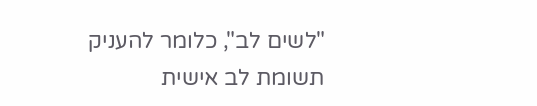"לשים לב", כלומר להעניק תשומת לב אישית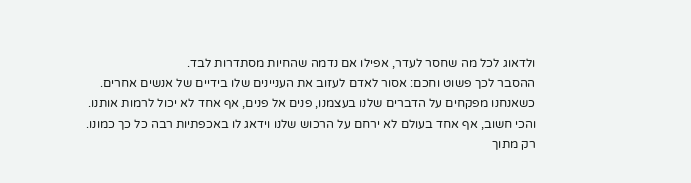ולדאוג לכל מה שחסר לעדר, אפילו אם נדמה שהחיות מסתדרות לבד.
ההסבר לכך פשוט וחכם: אסור לאדם לעזוב את העניינים שלו בידיים של אנשים אחרים. כשאנחנו מפקחים על הדברים שלנו בעצמנו, פנים אל פנים, אף אחד לא יכול לרמות אותנו. והכי חשוב, אף אחד בעולם לא ירחם על הרכוש שלנו וידאג לו באכפתיות רבה כל כך כמונו. רק מתוך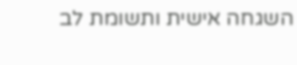השגחה אישית ותשומת לב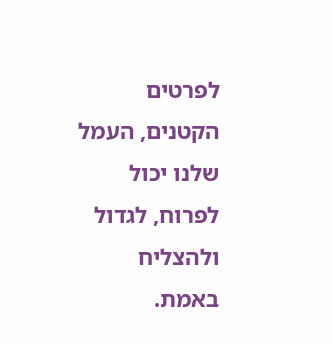לפרטים הקטנים, העמל שלנו יכול לפרוח, לגדול ולהצליח באמת.